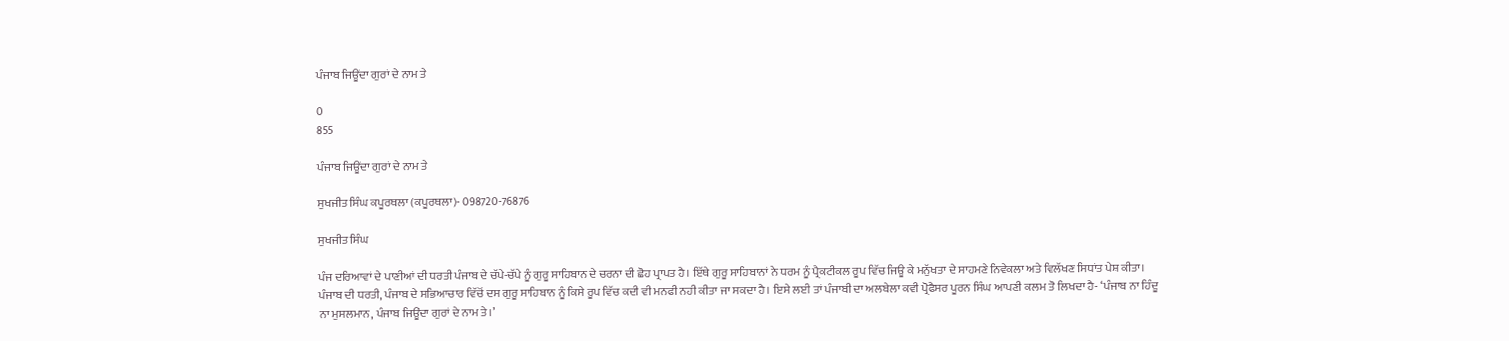ਪੰਜਾਬ ਜਿਊਂਦਾ ਗੁਰਾਂ ਦੇ ਨਾਮ ਤੇ

0
855

ਪੰਜਾਬ ਜਿਊਂਦਾ ਗੁਰਾਂ ਦੇ ਨਾਮ ਤੇ

ਸੁਖਜੀਤ ਸਿੰਘ ਕਪੂਰਥਲਾ (ਕਪੂਰਥਲਾ)- 098720-76876

ਸੁਖਜੀਤ ਸਿੰਘ

ਪੰਜ ਦਰਿਆਵਾਂ ਦੇ ਪਾਣੀਆਂ ਦੀ ਧਰਤੀ ਪੰਜਾਬ ਦੇ ਚੱਪੇ-ਚੱਪੇ ਨੂੰ ਗੁਰੂ ਸਾਹਿਬਾਨ ਦੇ ਚਰਨਾ ਦੀ ਛੋਹ ਪ੍ਰਾਪਤ ਹੈ। ਇੱਥੇ ਗੁਰੂ ਸਾਹਿਬਾਨਾਂ ਨੇ ਧਰਮ ਨੂੰ ਪ੍ਰੈਕਟੀਕਲ ਰੂਪ ਵਿੱਚ ਜਿਊ ਕੇ ਮਨੁੱਖਤਾ ਦੇ ਸਾਹਮਣੇ ਨਿਵੇਕਲਾ ਅਤੇ ਵਿਲੱਖਣ ਸਿਧਾਂਤ ਪੇਸ਼ ਕੀਤਾ। ਪੰਜਾਬ ਦੀ ਧਰਤੀ, ਪੰਜਾਬ ਦੇ ਸਭਿਆਚਾਰ ਵਿੱਚੋਂ ਦਸ ਗੁਰੂ ਸਾਹਿਬਾਨ ਨੂੰ ਕਿਸੇ ਰੂਪ ਵਿੱਚ ਕਦੀ ਵੀ ਮਨਫੀ ਨਹੀ ਕੀਤਾ ਜਾ ਸਕਦਾ ਹੈ। ਇਸੇ ਲਈ ਤਾਂ ਪੰਜਾਬੀ ਦਾ ਅਲਬੇਲਾ ਕਵੀ ਪ੍ਰੋਫੈਸਰ ਪੂਰਨ ਸਿੰਘ ਆਪਣੀ ਕਲਮ ਤੋ ਲਿਖਦਾ ਹੈ- ‘ਪੰਜਾਬ ਨਾ ਹਿੰਦੂ ਨਾ ਮੁਸਲਮਾਨ, ਪੰਜਾਬ ਜਿਊਂਦਾ ਗੁਰਾਂ ਦੇ ਨਾਮ ਤੇ।’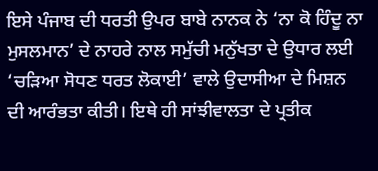ਇਸੇ ਪੰਜਾਬ ਦੀ ਧਰਤੀ ਉਪਰ ਬਾਬੇ ਨਾਨਕ ਨੇ ‘ਨਾ ਕੋ ਹਿੰਦੂ ਨਾ ਮੁਸਲਮਾਨ’ ਦੇ ਨਾਹਰੇ ਨਾਲ ਸਮੁੱਚੀ ਮਨੁੱਖਤਾ ਦੇ ਉਧਾਰ ਲਈ ‘ਚੜਿਆ ਸੋਧਣ ਧਰਤ ਲੋਕਾਈ’ ਵਾਲੇ ਉਦਾਸੀਆ ਦੇ ਮਿਸ਼ਨ ਦੀ ਆਰੰਭਤਾ ਕੀਤੀ। ਇਥੇ ਹੀ ਸਾਂਝੀਵਾਲਤਾ ਦੇ ਪ੍ਰਤੀਕ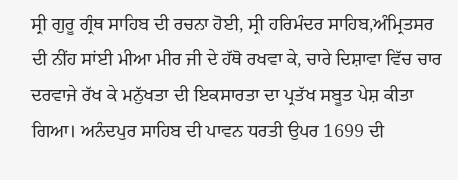ਸ੍ਰੀ ਗੁਰੂ ਗ੍ਰੰਥ ਸਾਹਿਬ ਦੀ ਰਚਨਾ ਹੋਈ, ਸ੍ਰੀ ਹਰਿਮੰਦਰ ਸਾਹਿਬ,ਅੰਮ੍ਰਿਤਸਰ ਦੀ ਨੀਂਹ ਸਾਂਈ ਮੀਆ ਮੀਰ ਜੀ ਦੇ ਹੱਥੋ ਰਖਵਾ ਕੇ, ਚਾਰੇ ਦਿਸ਼ਾਵਾ ਵਿੱਚ ਚਾਰ ਦਰਵਾਜੇ ਰੱਖ ਕੇ ਮਨੁੱਖਤਾ ਦੀ ਇਕਸਾਰਤਾ ਦਾ ਪ੍ਰਤੱਖ ਸਬੂਤ ਪੇਸ਼ ਕੀਤਾ ਗਿਆ। ਅਨੰਦਪੁਰ ਸਾਹਿਬ ਦੀ ਪਾਵਨ ਧਰਤੀ ਉਪਰ 1699 ਦੀ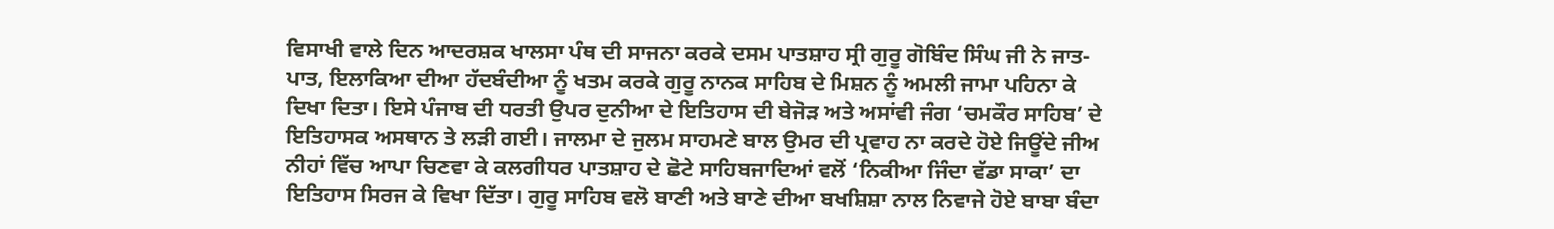ਵਿਸਾਖੀ ਵਾਲੇ ਦਿਨ ਆਦਰਸ਼ਕ ਖਾਲਸਾ ਪੰਥ ਦੀ ਸਾਜਨਾ ਕਰਕੇ ਦਸਮ ਪਾਤਸ਼ਾਹ ਸ੍ਰੀ ਗੁਰੂ ਗੋਬਿੰਦ ਸਿੰਘ ਜੀ ਨੇ ਜਾਤ-ਪਾਤ, ਇਲਾਕਿਆ ਦੀਆ ਹੱਦਬੰਦੀਆ ਨੂੰ ਖਤਮ ਕਰਕੇ ਗੁਰੂ ਨਾਨਕ ਸਾਹਿਬ ਦੇ ਮਿਸ਼ਨ ਨੂੰ ਅਮਲੀ ਜਾਮਾ ਪਹਿਨਾ ਕੇ ਦਿਖਾ ਦਿਤਾ। ਇਸੇ ਪੰਜਾਬ ਦੀ ਧਰਤੀ ਉਪਰ ਦੁਨੀਆ ਦੇ ਇਤਿਹਾਸ ਦੀ ਬੇਜੋੜ ਅਤੇ ਅਸਾਂਵੀ ਜੰਗ ‘ਚਮਕੌਰ ਸਾਹਿਬ’ ਦੇ ਇਤਿਹਾਸਕ ਅਸਥਾਨ ਤੇ ਲੜੀ ਗਈ। ਜਾਲਮਾ ਦੇ ਜੁਲਮ ਸਾਹਮਣੇ ਬਾਲ ਉਮਰ ਦੀ ਪ੍ਰਵਾਹ ਨਾ ਕਰਦੇ ਹੋਏ ਜਿਊਂਦੇ ਜੀਅ ਨੀਹਾਂ ਵਿੱਚ ਆਪਾ ਚਿਣਵਾ ਕੇ ਕਲਗੀਧਰ ਪਾਤਸ਼ਾਹ ਦੇ ਛੋਟੇ ਸਾਹਿਬਜਾਦਿਆਂ ਵਲੋਂ ‘ਨਿਕੀਆ ਜਿੰਦਾ ਵੱਡਾ ਸਾਕਾ’ ਦਾ ਇਤਿਹਾਸ ਸਿਰਜ ਕੇ ਵਿਖਾ ਦਿੱਤਾ। ਗੁਰੂ ਸਾਹਿਬ ਵਲੋ ਬਾਣੀ ਅਤੇ ਬਾਣੇ ਦੀਆ ਬਖਸ਼ਿਸ਼ਾ ਨਾਲ ਨਿਵਾਜੇ ਹੋਏ ਬਾਬਾ ਬੰਦਾ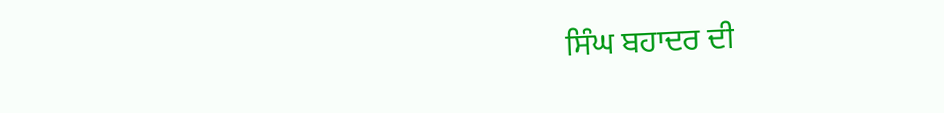ਸਿੰਘ ਬਹਾਦਰ ਦੀ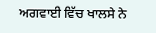ਅਗਵਾਈ ਵਿੱਚ ਖਾਲਸੇ ਨੇ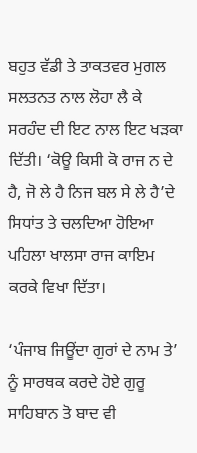ਬਹੁਤ ਵੱਡੀ ਤੇ ਤਾਕਤਵਰ ਮੁਗਲ ਸਲਤਨਤ ਨਾਲ ਲੋਹਾ ਲੈ ਕੇ ਸਰਹੰਦ ਦੀ ਇਟ ਨਾਲ ਇਟ ਖੜਕਾ ਦਿੱਤੀ। ‘ਕੋਊ ਕਿਸੀ ਕੋ ਰਾਜ ਨ ਦੇ ਹੈ, ਜੋ ਲੇ ਹੈ ਨਿਜ ਬਲ ਸੇ ਲੇ ਹੈ’ਦੇ ਸਿਧਾਂਤ ਤੇ ਚਲਦਿਆ ਹੋਇਆ ਪਹਿਲਾ ਖਾਲਸਾ ਰਾਜ ਕਾਇਮ ਕਰਕੇ ਵਿਖਾ ਦਿੱਤਾ।

‘ਪੰਜਾਬ ਜਿਊਂਦਾ ਗੁਰਾਂ ਦੇ ਨਾਮ ਤੇ’ ਨੂੰ ਸਾਰਥਕ ਕਰਦੇ ਹੋਏ ਗੁਰੂ ਸਾਹਿਬਾਨ ਤੋ ਬਾਦ ਵੀ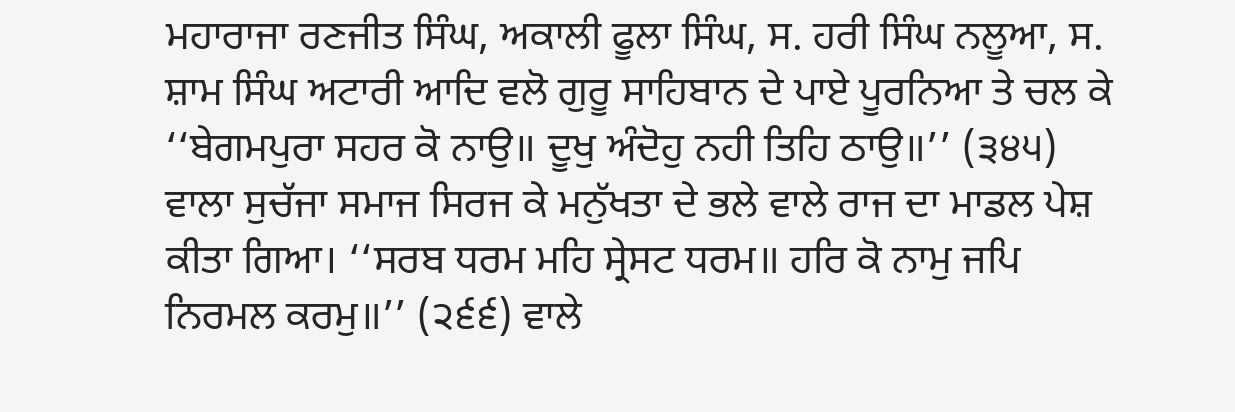ਮਹਾਰਾਜਾ ਰਣਜੀਤ ਸਿੰਘ, ਅਕਾਲੀ ਫੂਲਾ ਸਿੰਘ, ਸ. ਹਰੀ ਸਿੰਘ ਨਲੂਆ, ਸ. ਸ਼ਾਮ ਸਿੰਘ ਅਟਾਰੀ ਆਦਿ ਵਲੋ ਗੁਰੂ ਸਾਹਿਬਾਨ ਦੇ ਪਾਏ ਪੂਰਨਿਆ ਤੇ ਚਲ ਕੇ ‘‘ਬੇਗਮਪੁਰਾ ਸਹਰ ਕੋ ਨਾਉ॥ ਦੂਖੁ ਅੰਦੋਹੁ ਨਹੀ ਤਿਹਿ ਠਾਉ॥’’ (੩੪੫) ਵਾਲਾ ਸੁਚੱਜਾ ਸਮਾਜ ਸਿਰਜ ਕੇ ਮਨੁੱਖਤਾ ਦੇ ਭਲੇ ਵਾਲੇ ਰਾਜ ਦਾ ਮਾਡਲ ਪੇਸ਼ ਕੀਤਾ ਗਿਆ। ‘‘ਸਰਬ ਧਰਮ ਮਹਿ ਸ੍ਰੇਸਟ ਧਰਮ॥ ਹਰਿ ਕੋ ਨਾਮੁ ਜਪਿ ਨਿਰਮਲ ਕਰਮੁ॥’’ (੨੬੬) ਵਾਲੇ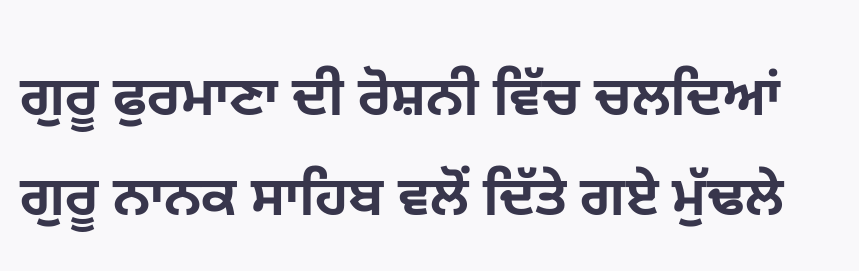ਗੁਰੂ ਫੁਰਮਾਣਾ ਦੀ ਰੋਸ਼ਨੀ ਵਿੱਚ ਚਲਦਿਆਂ ਗੁਰੂ ਨਾਨਕ ਸਾਹਿਬ ਵਲੋਂ ਦਿੱਤੇ ਗਏ ਮੁੱਢਲੇ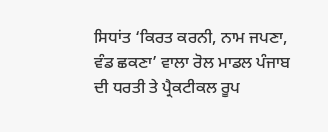ਸਿਧਾਂਤ ‘ਕਿਰਤ ਕਰਨੀ, ਨਾਮ ਜਪਣਾ, ਵੰਡ ਛਕਣਾ’ ਵਾਲਾ ਰੋਲ ਮਾਡਲ ਪੰਜਾਬ ਦੀ ਧਰਤੀ ਤੇ ਪ੍ਰੈਕਟੀਕਲ ਰੂਪ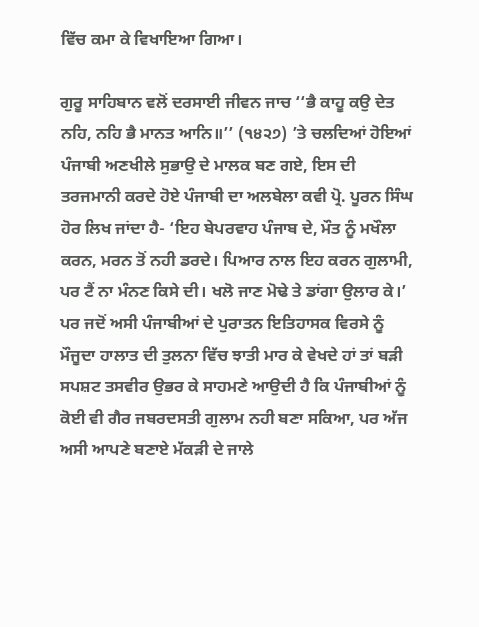ਵਿੱਚ ਕਮਾ ਕੇ ਵਿਖਾਇਆ ਗਿਆ।

ਗੁਰੂ ਸਾਹਿਬਾਨ ਵਲੋਂ ਦਰਸਾਈ ਜੀਵਨ ਜਾਚ ‘‘ਭੈ ਕਾਹੂ ਕਉ ਦੇਤ ਨਹਿ, ਨਹਿ ਭੈ ਮਾਨਤ ਆਨਿ॥’’ (੧੪੨੭) ’ਤੇ ਚਲਦਿਆਂ ਹੋਇਆਂ ਪੰਜਾਬੀ ਅਣਖੀਲੇ ਸੁਭਾਉ ਦੇ ਮਾਲਕ ਬਣ ਗਏ, ਇਸ ਦੀ ਤਰਜਮਾਨੀ ਕਰਦੇ ਹੋਏ ਪੰਜਾਬੀ ਦਾ ਅਲਬੇਲਾ ਕਵੀ ਪ੍ਰੋ. ਪੂਰਨ ਸਿੰਘ ਹੋਰ ਲਿਖ ਜਾਂਦਾ ਹੈ- ‘ਇਹ ਬੇਪਰਵਾਹ ਪੰਜਾਬ ਦੇ, ਮੌਤ ਨੂੰ ਮਖੌਲਾ ਕਰਨ, ਮਰਨ ਤੋਂ ਨਹੀ ਡਰਦੇ। ਪਿਆਰ ਨਾਲ ਇਹ ਕਰਨ ਗੁਲਾਮੀ, ਪਰ ਟੈਂ ਨਾ ਮੰਨਣ ਕਿਸੇ ਦੀ। ਖਲੋ ਜਾਣ ਮੋਢੇ ਤੇ ਡਾਂਗਾ ਉਲਾਰ ਕੇ।’ ਪਰ ਜਦੋਂ ਅਸੀ ਪੰਜਾਬੀਆਂ ਦੇ ਪੁਰਾਤਨ ਇਤਿਹਾਸਕ ਵਿਰਸੇ ਨੂੰ ਮੌਜੂਦਾ ਹਾਲਾਤ ਦੀ ਤੁਲਨਾ ਵਿੱਚ ਝਾਤੀ ਮਾਰ ਕੇ ਵੇਖਦੇ ਹਾਂ ਤਾਂ ਬੜੀ ਸਪਸ਼ਟ ਤਸਵੀਰ ਉਭਰ ਕੇ ਸਾਹਮਣੇ ਆਉਦੀ ਹੈ ਕਿ ਪੰਜਾਬੀਆਂ ਨੂੰ ਕੋਈ ਵੀ ਗੈਰ ਜਬਰਦਸਤੀ ਗੁਲਾਮ ਨਹੀ ਬਣਾ ਸਕਿਆ, ਪਰ ਅੱਜ ਅਸੀ ਆਪਣੇ ਬਣਾਏ ਮੱਕੜੀ ਦੇ ਜਾਲੇ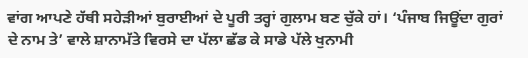ਵਾਂਗ ਆਪਣੇ ਹੱਥੀ ਸਹੇੜੀਆਂ ਬੁਰਾਈਆਂ ਦੇ ਪੂਰੀ ਤਰ੍ਹਾਂ ਗੁਲਾਮ ਬਣ ਚੁੱਕੇ ਹਾਂ। ‘ਪੰਜਾਬ ਜਿਊਂਦਾ ਗੁਰਾਂ ਦੇ ਨਾਮ ਤੇ’ ਵਾਲੇ ਸ਼ਾਨਾਮੱਤੇ ਵਿਰਸੇ ਦਾ ਪੱਲਾ ਛੱਡ ਕੇ ਸਾਡੇ ਪੱਲੇ ਖੁਨਾਮੀ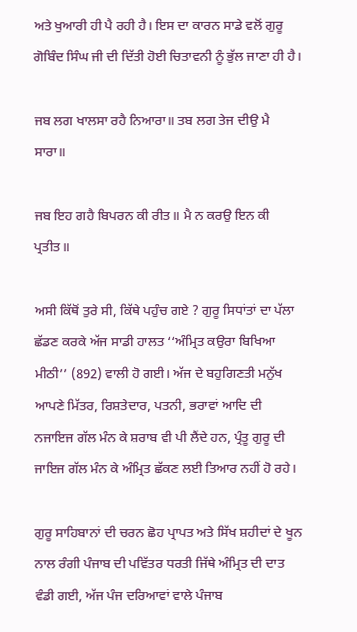ਅਤੇ ਖੁਆਰੀ ਹੀ ਪੈ ਰਹੀ ਹੈ। ਇਸ ਦਾ ਕਾਰਨ ਸਾਡੇ ਵਲੋਂ ਗੁਰੂ ਗੋਬਿੰਦ ਸਿੰਘ ਜੀ ਦੀ ਦਿੱਤੀ ਹੋਈ ਚਿਤਾਵਨੀ ਨੂੰ ਭੁੱਲ ਜਾਣਾ ਹੀ ਹੈ।

ਜਬ ਲਗ ਖਾਲਸਾ ਰਹੈ ਨਿਆਰਾ॥ ਤਬ ਲਗ ਤੇਜ ਦੀਉ ਮੈ ਸਾਰਾ॥

ਜਬ ਇਹ ਗਹੈ ਬਿਪਰਨ ਕੀ ਰੀਤ॥ ਮੈ ਨ ਕਰਉ ਇਨ ਕੀ ਪ੍ਰਤੀਤ॥

ਅਸੀ ਕਿੱਥੋਂ ਤੁਰੇ ਸੀ, ਕਿੱਥੇ ਪਹੁੰਚ ਗਏ ? ਗੁਰੂ ਸਿਧਾਂਤਾਂ ਦਾ ਪੱਲਾ ਛੱਡਣ ਕਰਕੇ ਅੱਜ ਸਾਡੀ ਹਾਲਤ ‘‘ਅੰਮ੍ਰਿਤ ਕਉਰਾ ਬਿਖਿਆ ਮੀਠੀ’’ (892) ਵਾਲੀ ਹੋ ਗਈ। ਅੱਜ ਦੇ ਬਹੁਗਿਣਤੀ ਮਨੁੱਖ ਆਪਣੇ ਮਿੱਤਰ, ਰਿਸ਼ਤੇਦਾਰ, ਪਤਨੀ, ਭਰਾਵਾਂ ਆਦਿ ਦੀ ਨਜਾਇਜ ਗੱਲ ਮੰਨ ਕੇ ਸ਼ਰਾਬ ਵੀ ਪੀ ਲੈਂਦੇ ਹਨ, ਪ੍ਰੰਤੂ ਗੁਰੂ ਦੀ ਜਾਇਜ ਗੱਲ ਮੰਨ ਕੇ ਅੰਮ੍ਰਿਤ ਛੱਕਣ ਲਈ ਤਿਆਰ ਨਹੀਂ ਹੋ ਰਹੇ।

ਗੁਰੂ ਸਾਹਿਬਾਨਾਂ ਦੀ ਚਰਨ ਛੋਹ ਪ੍ਰਾਪਤ ਅਤੇ ਸਿੱਖ ਸ਼ਹੀਦਾਂ ਦੇ ਖੂਨ ਨਾਲ ਰੰਗੀ ਪੰਜਾਬ ਦੀ ਪਵਿੱਤਰ ਧਰਤੀ ਜਿੱਥੇ ਅੰਮ੍ਰਿਤ ਦੀ ਦਾਤ ਵੰਡੀ ਗਈ, ਅੱਜ ਪੰਜ ਦਰਿਆਵਾਂ ਵਾਲੇ ਪੰਜਾਬ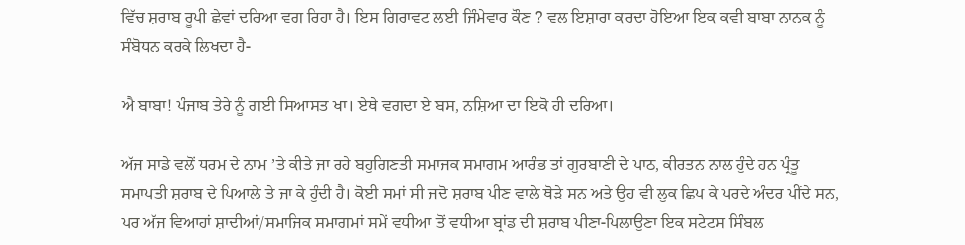ਵਿੱਚ ਸ਼ਰਾਬ ਰੂਪੀ ਛੇਵਾਂ ਦਰਿਆ ਵਗ ਰਿਹਾ ਹੈ। ਇਸ ਗਿਰਾਵਟ ਲਈ ਜਿੰਮੇਵਾਰ ਕੌਣ ? ਵਲ ਇਸ਼ਾਰਾ ਕਰਦਾ ਹੋਇਆ ਇਕ ਕਵੀ ਬਾਬਾ ਨਾਨਕ ਨੂੰ ਸੰਬੋਧਨ ਕਰਕੇ ਲਿਖਦਾ ਹੈ-

ਐ ਬਾਬਾ! ਪੰਜਾਬ ਤੇਰੇ ਨੂੰ ਗਈ ਸਿਆਸਤ ਖਾ। ਏਥੇ ਵਗਦਾ ਏ ਬਸ, ਨਸ਼ਿਆ ਦਾ ਇਕੋ ਹੀ ਦਰਿਆ।

ਅੱਜ ਸਾਡੇ ਵਲੋਂ ਧਰਮ ਦੇ ਨਾਮ ’ਤੇ ਕੀਤੇ ਜਾ ਰਹੇ ਬਹੁਗਿਣਤੀ ਸਮਾਜਕ ਸਮਾਗਮ ਆਰੰਭ ਤਾਂ ਗੁਰਬਾਣੀ ਦੇ ਪਾਠ, ਕੀਰਤਨ ਨਾਲ ਹੁੰਦੇ ਹਨ ਪ੍ਰੰਤੂ ਸਮਾਪਤੀ ਸ਼ਰਾਬ ਦੇ ਪਿਆਲੇ ਤੇ ਜਾ ਕੇ ਹੁੰਦੀ ਹੈ। ਕੋਈ ਸਮਾਂ ਸੀ ਜਦੋ ਸ਼ਰਾਬ ਪੀਣ ਵਾਲੇ ਥੋੜੇ ਸਨ ਅਤੇ ਉਹ ਵੀ ਲੁਕ ਛਿਪ ਕੇ ਪਰਦੇ ਅੰਦਰ ਪੀਂਦੇ ਸਨ, ਪਰ ਅੱਜ ਵਿਆਹਾਂ ਸ਼ਾਦੀਆਂ/ਸਮਾਜਿਕ ਸਮਾਗਮਾਂ ਸਮੇਂ ਵਧੀਆ ਤੋਂ ਵਧੀਆ ਬ੍ਰਾਂਡ ਦੀ ਸ਼ਰਾਬ ਪੀਣਾ-ਪਿਲਾਉਣਾ ਇਕ ਸਟੇਟਸ ਸਿੰਬਲ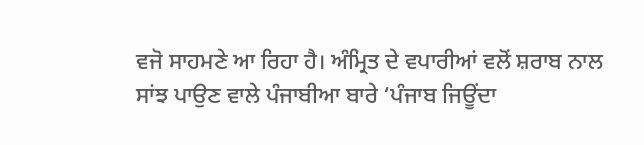ਵਜੋ ਸਾਹਮਣੇ ਆ ਰਿਹਾ ਹੈ। ਅੰਮ੍ਰਿਤ ਦੇ ਵਪਾਰੀਆਂ ਵਲੋਂ ਸ਼ਰਾਬ ਨਾਲ ਸਾਂਝ ਪਾਉਣ ਵਾਲੇ ਪੰਜਾਬੀਆ ਬਾਰੇ ‘ਪੰਜਾਬ ਜਿਊਂਦਾ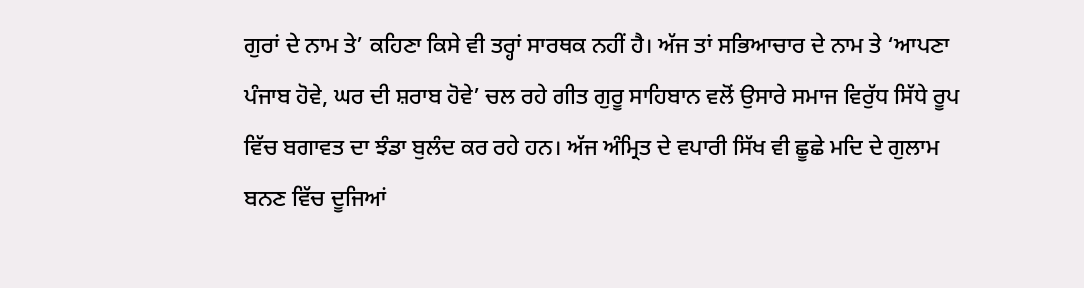ਗੁਰਾਂ ਦੇ ਨਾਮ ਤੇ’ ਕਹਿਣਾ ਕਿਸੇ ਵੀ ਤਰ੍ਹਾਂ ਸਾਰਥਕ ਨਹੀਂ ਹੈ। ਅੱਜ ਤਾਂ ਸਭਿਆਚਾਰ ਦੇ ਨਾਮ ਤੇ ‘ਆਪਣਾ ਪੰਜਾਬ ਹੋਵੇ, ਘਰ ਦੀ ਸ਼ਰਾਬ ਹੋਵੇ’ ਚਲ ਰਹੇ ਗੀਤ ਗੁਰੂ ਸਾਹਿਬਾਨ ਵਲੋਂ ਉਸਾਰੇ ਸਮਾਜ ਵਿਰੁੱਧ ਸਿੱਧੇ ਰੂਪ ਵਿੱਚ ਬਗਾਵਤ ਦਾ ਝੰਡਾ ਬੁਲੰਦ ਕਰ ਰਹੇ ਹਨ। ਅੱਜ ਅੰਮ੍ਰਿਤ ਦੇ ਵਪਾਰੀ ਸਿੱਖ ਵੀ ਛੂਛੇ ਮਦਿ ਦੇ ਗੁਲਾਮ ਬਨਣ ਵਿੱਚ ਦੂਜਿਆਂ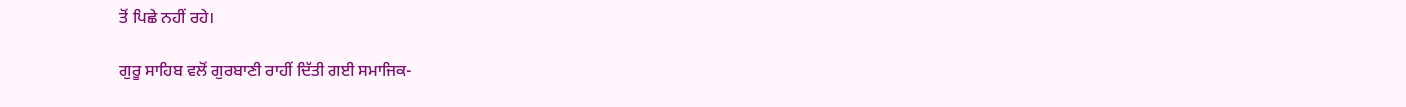ਤੋਂ ਪਿਛੇ ਨਹੀਂ ਰਹੇ।

ਗੁਰੂ ਸਾਹਿਬ ਵਲੋਂ ਗੁਰਬਾਣੀ ਰਾਹੀਂ ਦਿੱਤੀ ਗਈ ਸਮਾਜਿਕ-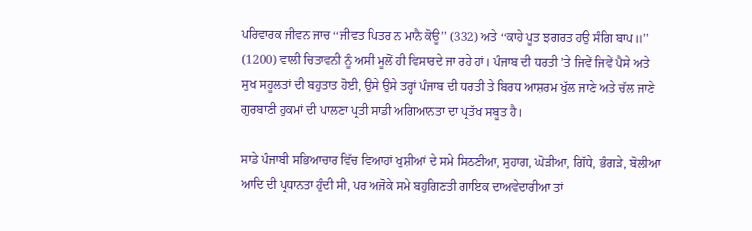ਪਰਿਵਾਰਕ ਜੀਵਨ ਜਾਚ ‘‘ਜੀਵਤ ਪਿਤਰ ਨ ਮਾਨੈ ਕੋਊ’’ (332) ਅਤੇ ‘‘ਕਾਹੇ ਪੂਤ ਝਗਰਤ ਹਉ ਸੰਗਿ ਬਾਪ॥’’ (1200) ਵਾਲੀ ਚਿਤਾਵਨੀ ਨੂੰ ਅਸੀ ਮੂਲੋਂ ਹੀ ਵਿਸਾਰਦੇ ਜਾ ਰਹੇ ਹਾਂ। ਪੰਜਾਬ ਦੀ ਧਰਤੀ ’ਤੇ ਜਿਵੇਂ ਜਿਵੇਂ ਪੈਸੇ ਅਤੇ ਸੁਖ ਸਹੂਲਤਾਂ ਦੀ ਬਹੁਤਾਤ ਹੋਈ, ਉਸੇ ਉਸੇ ਤਰ੍ਹਾਂ ਪੰਜਾਬ ਦੀ ਧਰਤੀ ਤੇ ਬਿਰਧ ਆਸ਼ਰਮ ਖੁੱਲ ਜਾਣੇ ਅਤੇ ਚੱਲ ਜਾਣੇ ਗੁਰਬਾਣੀ ਹੁਕਮਾਂ ਦੀ ਪਾਲਣਾ ਪ੍ਰਤੀ ਸਾਡੀ ਅਗਿਆਨਤਾ ਦਾ ਪ੍ਰਤੱਖ ਸਬੂਤ ਹੈ।

ਸਾਡੇ ਪੰਜਾਬੀ ਸਭਿਆਚਾਰ ਵਿੱਚ ਵਿਆਹਾਂ ਖੁਸ਼ੀਆਂ ਦੇ ਸਮੇ ਸਿਠਣੀਆ, ਸੁਹਾਗ, ਘੋੜੀਆ, ਗਿੱਧੇ, ਭੰਗੜੇ, ਬੋਲੀਆ ਆਦਿ ਦੀ ਪ੍ਰਧਾਨਤਾ ਹੁੰਦੀ ਸੀ, ਪਰ ਅਜੋਕੇ ਸਮੇ ਬਹੁਗਿਣਤੀ ਗਾਇਕ ਦਾਅਵੇਦਾਰੀਆ ਤਾਂ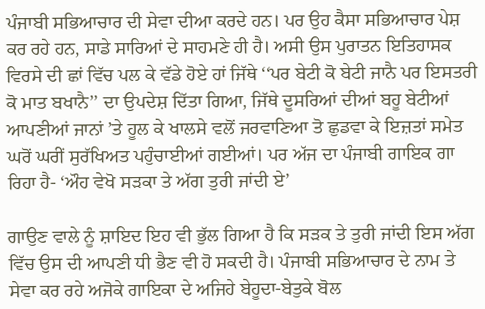ਪੰਜਾਬੀ ਸਭਿਆਚਾਰ ਦੀ ਸੇਵਾ ਦੀਆ ਕਰਦੇ ਹਨ। ਪਰ ਉਹ ਕੈਸਾ ਸਭਿਆਚਾਰ ਪੇਸ਼ ਕਰ ਰਹੇ ਹਨ, ਸਾਡੇ ਸਾਰਿਆਂ ਦੇ ਸਾਹਮਣੇ ਹੀ ਹੈ। ਅਸੀ ਉਸ ਪੁਰਾਤਨ ਇਤਿਹਾਸਕ ਵਿਰਸੇ ਦੀ ਛਾਂ ਵਿੱਚ ਪਲ ਕੇ ਵੱਡੇ ਹੋਏ ਹਾਂ ਜਿੱਥੇ ‘‘ਪਰ ਬੇਟੀ ਕੋ ਬੇਟੀ ਜਾਨੈ ਪਰ ਇਸਤਰੀ ਕੋ ਮਾਤ ਬਖਾਨੈ’’ ਦਾ ਉਪਦੇਸ਼ ਦਿੱਤਾ ਗਿਆ, ਜਿੱਥੇ ਦੂਸਰਿਆਂ ਦੀਆਂ ਬਹੂ ਬੇਟੀਆਂ ਆਪਣੀਆਂ ਜਾਨਾਂ ’ਤੇ ਹੂਲ ਕੇ ਖਾਲਸੇ ਵਲੋਂ ਜਰਵਾਣਿਆ ਤੋ ਛੁਡਵਾ ਕੇ ਇਜ਼ਤਾਂ ਸਮੇਤ ਘਰੋਂ ਘਰੀਂ ਸੁਰੱਖਿਅਤ ਪਹੁੰਚਾਈਆਂ ਗਈਆਂ। ਪਰ ਅੱਜ ਦਾ ਪੰਜਾਬੀ ਗਾਇਕ ਗਾ ਰਿਹਾ ਹੈ- ‘ਔਹ ਵੇਖੋ ਸੜਕਾ ਤੇ ਅੱਗ ਤੁਰੀ ਜਾਂਦੀ ਏ’

ਗਾਉਣ ਵਾਲੇ ਨੂੰ ਸ਼ਾਇਦ ਇਹ ਵੀ ਭੁੱਲ ਗਿਆ ਹੈ ਕਿ ਸੜਕ ਤੇ ਤੁਰੀ ਜਾਂਦੀ ਇਸ ਅੱਗ ਵਿੱਚ ਉਸ ਦੀ ਆਪਣੀ ਧੀ ਭੈਣ ਵੀ ਹੋ ਸਕਦੀ ਹੈ। ਪੰਜਾਬੀ ਸਭਿਆਚਾਰ ਦੇ ਨਾਮ ਤੇ ਸੇਵਾ ਕਰ ਰਹੇ ਅਜੋਕੇ ਗਾਇਕਾ ਦੇ ਅਜਿਹੇ ਬੇਹੂਦਾ-ਬੇਤੁਕੇ ਬੋਲ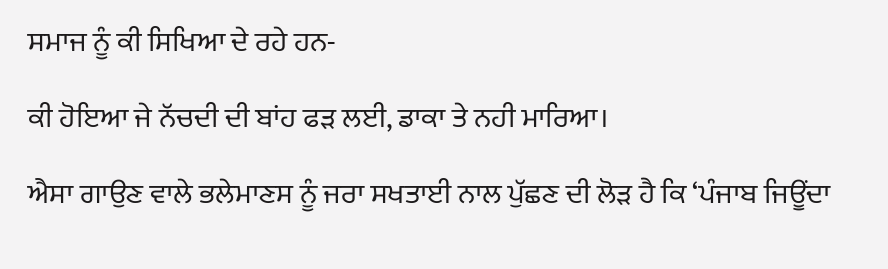ਸਮਾਜ ਨੂੰ ਕੀ ਸਿਖਿਆ ਦੇ ਰਹੇ ਹਨ-

ਕੀ ਹੋਇਆ ਜੇ ਨੱਚਦੀ ਦੀ ਬਾਂਹ ਫੜ ਲਈ, ਡਾਕਾ ਤੇ ਨਹੀ ਮਾਰਿਆ।

ਐਸਾ ਗਾਉਣ ਵਾਲੇ ਭਲੇਮਾਣਸ ਨੂੰ ਜਰਾ ਸਖਤਾਈ ਨਾਲ ਪੁੱਛਣ ਦੀ ਲੋੜ ਹੈ ਕਿ ‘ਪੰਜਾਬ ਜਿਊਂਦਾ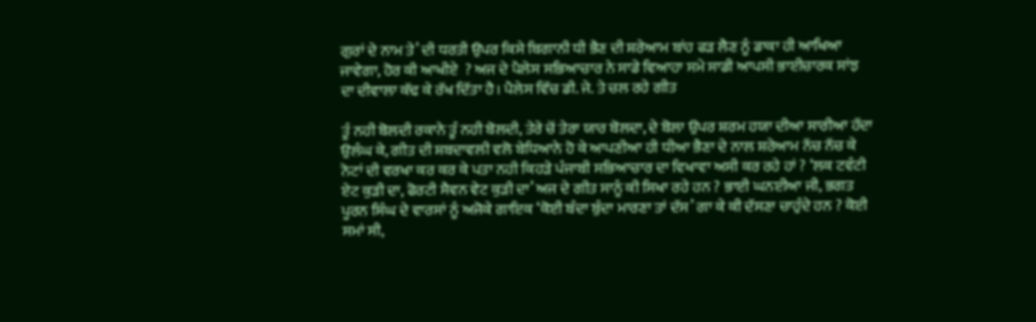ਗੁਰਾਂ ਦੇ ਨਾਮ ਤੇ’ ਦੀ ਧਰਤੀ ਉਪਰ ਕਿਸੇ ਬਿਗਾਨੀ ਧੀ ਭੈਣ ਦੀ ਸ਼ਰੇਆਮ ਬਾਂਹ ਫੜ ਲੈਣ ਨੂੰ ਡਾਕਾ ਹੀ ਆਖਿਆ ਜਾਵੇਗਾ, ਹੋਰ ਕੀ ਆਖੀਏ  ? ਅਜ ਦੇ ਪੈਲੇਸ ਸਭਿਆਚਾਰ ਨੇ ਸਾਡੇ ਵਿਆਹਾ ਸਮੇ ਸਾਡੀ ਆਪਸੀ ਭਾਈਚਾਰਕ ਸਾਂਝ ਦਾ ਦੀਵਾਲਾ ਕੱਢ ਕੇ ਰੱਖ ਦਿੱਤਾ ਹੈ। ਪੈਲੇਸ ਵਿੱਚ ਡੀ. ਜੇ. ਤੇ ਚਲ ਰਹੇ ਗੀਤ

ਤੂੰ ਨਹੀ ਬੋਲਦੀ ਰਕਾਨੇ ਤੂੰ ਨਹੀ ਬੋਲਦੀ, ਤੇਰੇ ਚੋਂ ਤੇਰਾ ਯਾਰ ਬੋਲਦਾ, ਦੇ ਬੋਲਾ ਉਪਰ ਸ਼ਰਮ ਹਯਾ ਦੀਆ ਸਾਰੀਆ ਹੱਦਾ ਉਲੰਘ ਕੇ, ਗੀਤ ਦੀ ਸ਼ਬਦਾਵਲੀ ਵਲੋ ਬੇਧਿਆਨੇ ਹੋ ਕੇ ਆਪਣੀਆ ਹੀ ਧੀਆ ਭੈਣਾ ਦੇ ਨਾਲ ਸ਼ਰੇਆਮ ਨੱਚ ਨੱਚ ਕੇ ਨੋਟਾਂ ਦੀ ਵਰਖਾ ਕਰ ਕਰ ਕੇ ਪਤਾ ਨਹੀ ਕਿਹੜੇ ਪੰਜਾਬੀ ਸਭਿਆਚਾਰ ਦਾ ਵਿਖਾਵਾ ਅਸੀ ਕਰ ਰਹੇ ਹਾਂ ? ‘ਲਕ ਟਵੰਟੀ ਏਟ ਕੁੜੀ ਦਾ, ਫੋਰਟੀ ਸੈਵਨ ਵੇਟ ਕੁੜੀ ਦਾ’ ਅਜ ਦੇ ਗੀਤ ਸਾਨੂੰ ਕੀ ਸਿਖਾ ਰਹੇ ਹਨ ? ਭਾਈ ਘਨਈਆ ਜੀ, ਭਗਤ ਪੂਰਨ ਸਿੰਘ ਦੇ ਵਾਰਸਾਂ ਨੂੰ ਅਜੋਕੇ ਗਾਇਕ ‘ਕੋਈ ਬੰਦਾ ਬੁੰਦਾ ਮਾਰਣਾ ਤਾਂ ਦੱਸ’ ਗਾ ਕੇ ਕੀ ਦੱਸਣਾ ਚਾਹੁੰਦੇ ਹਨ ? ਕੋਈ ਸਮਾਂ ਸੀ,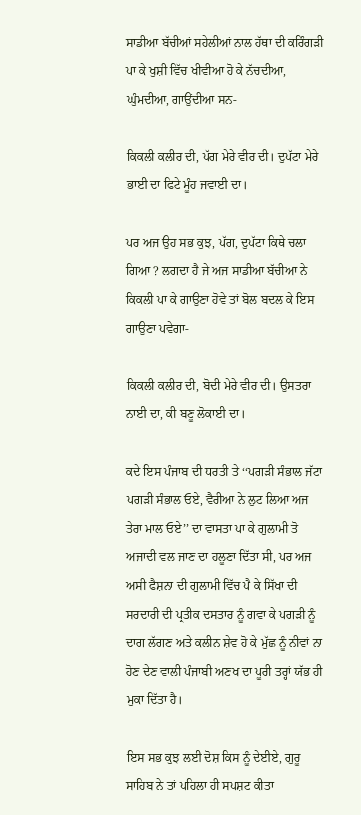ਸਾਡੀਆ ਬੱਚੀਆਂ ਸਹੇਲੀਆਂ ਨਾਲ ਹੱਥਾ ਦੀ ਕਰਿੰਗੜੀ ਪਾ ਕੇ ਖੁਸ਼ੀ ਵਿੱਚ ਖੀਵੀਆ ਹੋ ਕੇ ਨੱਚਦੀਆ, ਘੁੰਮਦੀਆ, ਗਾਉਂਦੀਆ ਸਨ-

ਕਿਕਲੀ ਕਲੀਰ ਦੀ, ਪੱਗ ਮੇਰੇ ਵੀਰ ਦੀ। ਦੁਪੱਟਾ ਮੇਰੇ ਭਾਈ ਦਾ ਫਿਟੇ ਮੂੰਹ ਜਵਾਈ ਦਾ।

ਪਰ ਅਜ ਉਹ ਸਭ ਕੁਝ, ਪੱਗ, ਦੁਪੱਟਾ ਕਿਥੇ ਚਲਾ ਗਿਆ ? ਲਗਦਾ ਹੈ ਜੇ ਅਜ ਸਾਡੀਆ ਬੱਚੀਆ ਨੇ ਕਿਕਲੀ ਪਾ ਕੇ ਗਾਉਣਾ ਹੋਵੇ ਤਾਂ ਬੋਲ ਬਦਲ ਕੇ ਇਸ ਗਾਉਣਾ ਪਵੇਗਾ-

ਕਿਕਲੀ ਕਲੀਰ ਦੀ, ਬੋਦੀ ਮੇਰੇ ਵੀਰ ਦੀ। ਉਸਤਰਾ ਨਾਈ ਦਾ, ਕੀ ਬਣੂ ਲੋਕਾਈ ਦਾ।

ਕਦੇ ਇਸ ਪੰਜਾਬ ਦੀ ਧਰਤੀ ਤੇ ‘‘ਪਗੜੀ ਸੰਭਾਲ ਜੱਟਾ ਪਗੜੀ ਸੰਭਾਲ ਓਏ, ਵੈਰੀਆ ਨੇ ਲੁਟ ਲਿਆ ਅਜ ਤੇਰਾ ਮਾਲ ਓਏ’’ ਦਾ ਵਾਸਤਾ ਪਾ ਕੇ ਗੁਲਾਮੀ ਤੋ ਅਜਾਦੀ ਵਲ ਜਾਣ ਦਾ ਹਲੂਣਾ ਦਿੱਤਾ ਸੀ, ਪਰ ਅਜ ਅਸੀ ਫੈਸ਼ਨਾ ਦੀ ਗੁਲਾਮੀ ਵਿੱਚ ਪੈ ਕੇ ਸਿੱਖਾ ਦੀ ਸਰਦਾਰੀ ਦੀ ਪ੍ਰਤੀਕ ਦਸਤਾਰ ਨੂੰ ਗਵਾ ਕੇ ਪਗੜੀ ਨੂੰ ਦਾਗ ਲੱਗਣ ਅਤੇ ਕਲੀਨ ਸ਼ੇਵ ਹੋ ਕੇ ਮੁੱਛ ਨੂੰ ਨੀਵਾਂ ਨਾ ਹੋਣ ਦੇਣ ਵਾਲੀ ਪੰਜਾਬੀ ਅਣਖ ਦਾ ਪੂਰੀ ਤਰ੍ਹਾਂ ਯੱਭ ਹੀ ਮੁਕਾ ਦਿੱਤਾ ਹੈ।

ਇਸ ਸਭ ਕੁਝ ਲਈ ਦੋਸ਼ ਕਿਸ ਨੂੰ ਦੇਈਏ, ਗੁਰੂ ਸਾਹਿਬ ਨੇ ਤਾਂ ਪਹਿਲਾ ਹੀ ਸਪਸ਼ਟ ਕੀਤਾ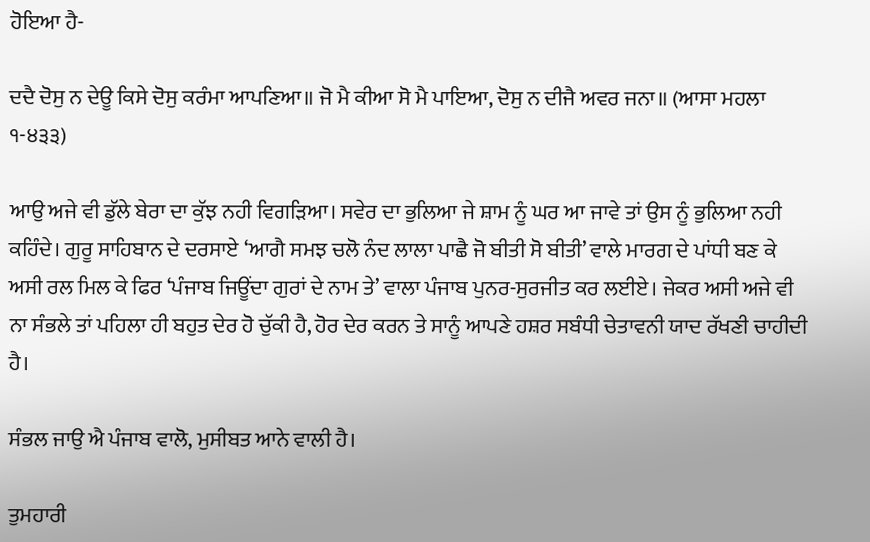ਹੋਇਆ ਹੈ-

ਦਦੈ ਦੋਸੁ ਨ ਦੇਊ ਕਿਸੇ ਦੋਸੁ ਕਰੰਮਾ ਆਪਣਿਆ॥ ਜੋ ਮੈ ਕੀਆ ਸੋ ਮੈ ਪਾਇਆ, ਦੋਸੁ ਨ ਦੀਜੈ ਅਵਰ ਜਨਾ॥ (ਆਸਾ ਮਹਲਾ ੧-੪੩੩)

ਆਉ ਅਜੇ ਵੀ ਡੁੱਲੇ ਬੇਰਾ ਦਾ ਕੁੱਝ ਨਹੀ ਵਿਗੜਿਆ। ਸਵੇਰ ਦਾ ਭੁਲਿਆ ਜੇ ਸ਼ਾਮ ਨੂੰ ਘਰ ਆ ਜਾਵੇ ਤਾਂ ਉਸ ਨੂੰ ਭੁਲਿਆ ਨਹੀ ਕਹਿੰਦੇ। ਗੁਰੂ ਸਾਹਿਬਾਨ ਦੇ ਦਰਸਾਏ ‘ਆਗੈ ਸਮਝ ਚਲੋ ਨੰਦ ਲਾਲਾ ਪਾਛੈ ਜੋ ਬੀਤੀ ਸੋ ਬੀਤੀ’ ਵਾਲੇ ਮਾਰਗ ਦੇ ਪਾਂਧੀ ਬਣ ਕੇ ਅਸੀ ਰਲ ਮਿਲ ਕੇ ਫਿਰ ‘ਪੰਜਾਬ ਜਿਊਂਦਾ ਗੁਰਾਂ ਦੇ ਨਾਮ ਤੇ’ ਵਾਲਾ ਪੰਜਾਬ ਪੁਨਰ-ਸੁਰਜੀਤ ਕਰ ਲਈਏ। ਜੇਕਰ ਅਸੀ ਅਜੇ ਵੀ ਨਾ ਸੰਭਲੇ ਤਾਂ ਪਹਿਲਾ ਹੀ ਬਹੁਤ ਦੇਰ ਹੋ ਚੁੱਕੀ ਹੈ, ਹੋਰ ਦੇਰ ਕਰਨ ਤੇ ਸਾਨੂੰ ਆਪਣੇ ਹਸ਼ਰ ਸਬੰਧੀ ਚੇਤਾਵਨੀ ਯਾਦ ਰੱਖਣੀ ਚਾਹੀਦੀ ਹੈ।

ਸੰਭਲ ਜਾਉ ਐ ਪੰਜਾਬ ਵਾਲੋ, ਮੁਸੀਬਤ ਆਨੇ ਵਾਲੀ ਹੈ।

ਤੁਮਹਾਰੀ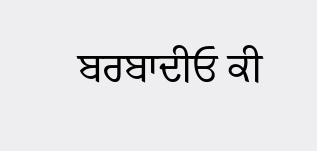ਬਰਬਾਦੀਓ ਕੀ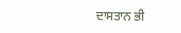ਦਾਸਤਾਨ ਭੀ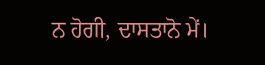ਨ ਹੋਗੀ, ਦਾਸਤਾਨੋ ਮੇਂ।